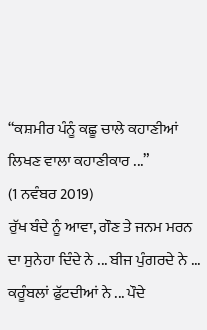“ਕਸ਼ਮੀਰ ਪੰਨੂੰ ਕਛੂ ਚਾਲੇ ਕਹਾਣੀਆਂ ਲਿਖਣ ਵਾਲਾ ਕਹਾਣੀਕਾਰ ...”
(1 ਨਵੰਬਰ 2019)
ਰੁੱਖ ਬੰਦੇ ਨੂੰ ਆਵਾ, ਗੌਣ ਤੇ ਜਨਮ ਮਰਨ ਦਾ ਸੁਨੇਹਾ ਦਿੰਦੇ ਨੇ ... ਬੀਜ ਪੁੰਗਰਦੇ ਨੇ ... ਕਰੂੰਬਲਾਂ ਫੁੱਟਦੀਆਂ ਨੇ ... ਪੌਦੇ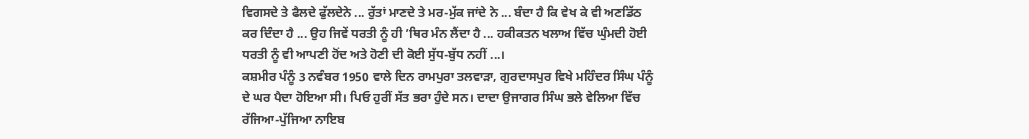ਵਿਗਸਦੇ ਤੇ ਫੈਲਦੇ ਫੁੱਲਦੇਨੇ ... ਰੁੱਤਾਂ ਮਾਣਦੇ ਤੇ ਮਰ-ਮੁੱਕ ਜਾਂਦੇ ਨੇ ... ਬੰਦਾ ਹੈ ਕਿ ਵੇਖ ਕੇ ਵੀ ਅਣਡਿੱਠ ਕਰ ਦਿੰਦਾ ਹੈ ... ਉਹ ਜਿਵੇਂ ਧਰਤੀ ਨੂੰ ਹੀ ’ਥਿਰ ਮੰਨ ਲੈਂਦਾ ਹੈ ... ਹਕੀਕਤਨ ਖਲਾਅ ਵਿੱਚ ਘੁੰਮਦੀ ਹੋਈ ਧਰਤੀ ਨੂੰ ਵੀ ਆਪਣੀ ਹੋਂਦ ਅਤੇ ਹੋਣੀ ਦੀ ਕੋਈ ਸੁੱਧ-ਬੁੱਧ ਨਹੀਂ ...।
ਕਸ਼ਮੀਰ ਪੰਨੂੰ 3 ਨਵੰਬਰ 1950 ਵਾਲੇ ਦਿਨ ਰਾਮਪੁਰਾ ਤਲਵਾੜਾ, ਗੁਰਦਾਸਪੁਰ ਵਿਖੇ ਮਹਿੰਦਰ ਸਿੰਘ ਪੰਨੂੰ ਦੇ ਘਰ ਪੈਦਾ ਹੋਇਆ ਸੀ। ਪਿਓ ਹੁਰੀਂ ਸੱਤ ਭਰਾ ਹੁੰਦੇ ਸਨ। ਦਾਦਾ ਉਜਾਗਰ ਸਿੰਘ ਭਲੇ ਵੇਲਿਆ ਵਿੱਚ ਰੱਜਿਆ-ਪੁੱਜਿਆ ਨਾਇਬ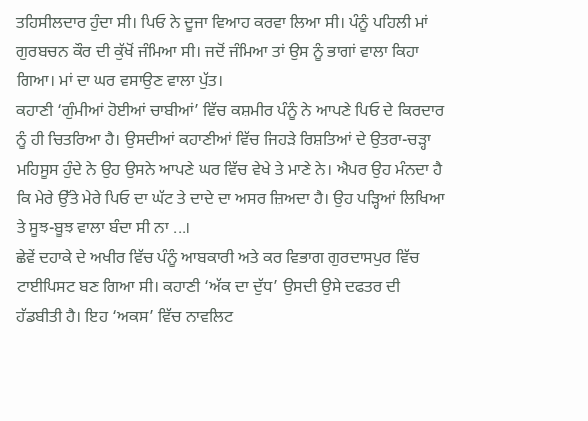ਤਹਿਸੀਲਦਾਰ ਹੁੰਦਾ ਸੀ। ਪਿਓ ਨੇ ਦੂਜਾ ਵਿਆਹ ਕਰਵਾ ਲਿਆ ਸੀ। ਪੰਨੂੰ ਪਹਿਲੀ ਮਾਂ ਗੁਰਬਚਨ ਕੌਰ ਦੀ ਕੁੱਖੋਂ ਜੰਮਿਆ ਸੀ। ਜਦੋਂ ਜੰਮਿਆ ਤਾਂ ਉਸ ਨੂੰ ਭਾਗਾਂ ਵਾਲਾ ਕਿਹਾ ਗਿਆ। ਮਾਂ ਦਾ ਘਰ ਵਸਾਉਣ ਵਾਲਾ ਪੁੱਤ।
ਕਹਾਣੀ ‘ਗੁੰਮੀਆਂ ਹੋਈਆਂ ਚਾਬੀਆਂ’ ਵਿੱਚ ਕਸ਼ਮੀਰ ਪੰਨੂੰ ਨੇ ਆਪਣੇ ਪਿਓ ਦੇ ਕਿਰਦਾਰ ਨੂੰ ਹੀ ਚਿਤਰਿਆ ਹੈ। ਉਸਦੀਆਂ ਕਹਾਣੀਆਂ ਵਿੱਚ ਜਿਹੜੇ ਰਿਸ਼ਤਿਆਂ ਦੇ ਉਤਰਾ-ਚੜ੍ਹਾ ਮਹਿਸੂਸ ਹੁੰਦੇ ਨੇ ਉਹ ਉਸਨੇ ਆਪਣੇ ਘਰ ਵਿੱਚ ਵੇਖੇ ਤੇ ਮਾਣੇ ਨੇ। ਐਪਰ ਉਹ ਮੰਨਦਾ ਹੈ ਕਿ ਮੇਰੇ ਉੱਤੇ ਮੇਰੇ ਪਿਓ ਦਾ ਘੱਟ ਤੇ ਦਾਦੇ ਦਾ ਅਸਰ ਜ਼ਿਅਦਾ ਹੈ। ਉਹ ਪੜ੍ਹਿਆਂ ਲਿਖਿਆ ਤੇ ਸੂਝ-ਬੂਝ ਵਾਲਾ ਬੰਦਾ ਸੀ ਨਾ ...।
ਛੇਵੇਂ ਦਹਾਕੇ ਦੇ ਅਖੀਰ ਵਿੱਚ ਪੰਨੂੰ ਆਬਕਾਰੀ ਅਤੇ ਕਰ ਵਿਭਾਗ ਗੁਰਦਾਸਪੁਰ ਵਿੱਚ ਟਾਈਪਿਸਟ ਬਣ ਗਿਆ ਸੀ। ਕਹਾਣੀ ‘ਅੱਕ ਦਾ ਦੁੱਧ’ ਉਸਦੀ ਉਸੇ ਦਫਤਰ ਦੀ ਹੱਡਬੀਤੀ ਹੈ। ਇਹ ‘ਅਕਸ’ ਵਿੱਚ ਨਾਵਲਿਟ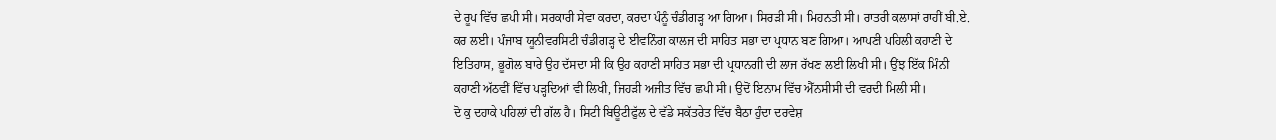ਦੇ ਰੂਪ ਵਿੱਚ ਛਪੀ ਸੀ। ਸਰਕਾਰੀ ਸੇਵਾ ਕਰਦਾ, ਕਰਦਾ ਪੰਨੂੰ ਚੰਡੀਗੜ੍ਹ ਆ ਗਿਆ। ਸਿਰੜੀ ਸੀ। ਮਿਹਨਤੀ ਸੀ। ਰਾਤਰੀ ਕਲਾਸਾਂ ਰਾਹੀਂ ਬੀ.ਏ. ਕਰ ਲਈ। ਪੰਜਾਬ ਯੂਨੀਵਰਸਿਟੀ ਚੰਡੀਗੜ੍ਹ ਦੇ ਈਵਨਿੰਗ ਕਾਲਜ ਦੀ ਸਾਹਿਤ ਸਭਾ ਦਾ ਪ੍ਰਧਾਨ ਬਣ ਗਿਆ। ਆਪਣੀ ਪਹਿਲੀ ਕਹਾਣੀ ਦੇ ਇਤਿਹਾਸ, ਭੂਗੋਲ ਬਾਰੇ ਉਹ ਦੱਸਦਾ ਸੀ ਕਿ ਉਹ ਕਹਾਣੀ ਸਾਹਿਤ ਸਭਾ ਦੀ ਪ੍ਰਧਾਨਗੀ ਦੀ ਲਾਜ ਰੱਖਣ ਲਈ ਲਿਖੀ ਸੀ। ਉਂਝ ਇੱਕ ਮਿੰਨੀ ਕਹਾਣੀ ਅੱਠਵੀਂ ਵਿੱਚ ਪੜ੍ਹਦਿਆਂ ਵੀ ਲਿਖੀ, ਜਿਹੜੀ ਅਜੀਤ ਵਿੱਚ ਛਪੀ ਸੀ। ਉਦੋਂ ਇਨਾਮ ਵਿੱਚ ਐੱਨਸੀਸੀ ਦੀ ਵਰਦੀ ਮਿਲੀ ਸੀ।
ਦੋ ਕੁ ਦਹਾਕੇ ਪਹਿਲਾਂ ਦੀ ਗੱਲ ਹੈ। ਸਿਟੀ ਬਿਊਟੀਫੁੱਲ ਦੇ ਵੱਡੇ ਸਕੱਤਰੇਤ ਵਿੱਚ ਬੈਠਾ ਹੁੰਦਾ ਦਰਵੇਸ਼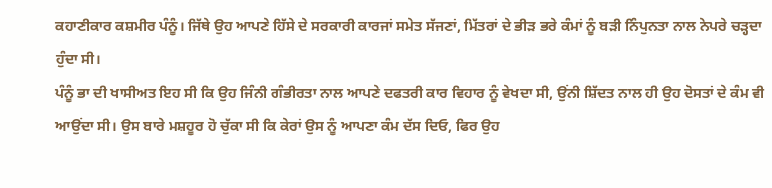ਕਹਾਣੀਕਾਰ ਕਸ਼ਮੀਰ ਪੰਨੂੰ। ਜਿੱਥੇ ਉਹ ਆਪਣੇ ਹਿੱਸੇ ਦੇ ਸਰਕਾਰੀ ਕਾਰਜਾਂ ਸਮੇਤ ਸੱਜਣਾਂ, ਮਿੱਤਰਾਂ ਦੇ ਭੀੜ ਭਰੇ ਕੰਮਾਂ ਨੂੰ ਬੜੀ ਨਿੰਪੁਨਤਾ ਨਾਲ ਨੇਪਰੇ ਚੜ੍ਹਦਾ ਹੁੰਦਾ ਸੀ।
ਪੰਨੂੰ ਭਾ ਦੀ ਖਾਸੀਅਤ ਇਹ ਸੀ ਕਿ ਉਹ ਜਿੰਨੀ ਗੰਭੀਰਤਾ ਨਾਲ ਆਪਣੇ ਦਫਤਰੀ ਕਾਰ ਵਿਹਾਰ ਨੂੰ ਵੇਖਦਾ ਸੀ, ਉਂਨੀ ਸ਼ਿੱਦਤ ਨਾਲ ਹੀ ਉਹ ਦੋਸਤਾਂ ਦੇ ਕੰਮ ਵੀ ਆਉਂਦਾ ਸੀ। ਉਸ ਬਾਰੇ ਮਸ਼ਹੂਰ ਹੋ ਚੁੱਕਾ ਸੀ ਕਿ ਕੇਰਾਂ ਉਸ ਨੂੰ ਆਪਣਾ ਕੰਮ ਦੱਸ ਦਿਓ, ਫਿਰ ਉਹ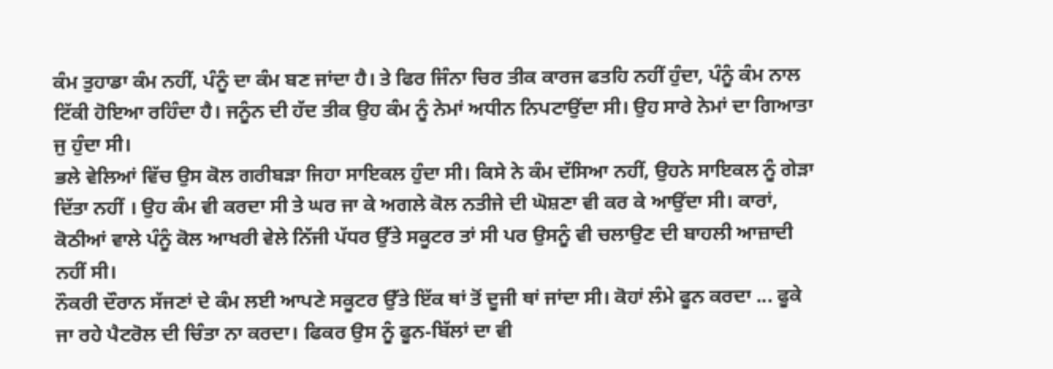ਕੰਮ ਤੁਹਾਡਾ ਕੰਮ ਨਹੀਂ, ਪੰਨੂੰ ਦਾ ਕੰਮ ਬਣ ਜਾਂਦਾ ਹੈ। ਤੇ ਫਿਰ ਜਿੰਨਾ ਚਿਰ ਤੀਕ ਕਾਰਜ ਫਤਹਿ ਨਹੀਂ ਹੁੰਦਾ, ਪੰਨੂੰ ਕੰਮ ਨਾਲ ਟਿੱਕੀ ਹੋਇਆ ਰਹਿੰਦਾ ਹੈ। ਜਨੂੰਨ ਦੀ ਹੱਦ ਤੀਕ ਉਹ ਕੰਮ ਨੂੰ ਨੇਮਾਂ ਅਧੀਨ ਨਿਪਟਾਉਂਦਾ ਸੀ। ਉਹ ਸਾਰੇ ਨੇਮਾਂ ਦਾ ਗਿਆਤਾ ਜੁ ਹੁੰਦਾ ਸੀ।
ਭਲੇ ਵੇਲਿਆਂ ਵਿੱਚ ਉਸ ਕੋਲ ਗਰੀਬੜਾ ਜਿਹਾ ਸਾਇਕਲ ਹੁੰਦਾ ਸੀ। ਕਿਸੇ ਨੇ ਕੰਮ ਦੱਸਿਆ ਨਹੀਂ, ਉਹਨੇ ਸਾਇਕਲ ਨੂੰ ਗੇੜਾ ਦਿੱਤਾ ਨਹੀਂ । ਉਹ ਕੰਮ ਵੀ ਕਰਦਾ ਸੀ ਤੇ ਘਰ ਜਾ ਕੇ ਅਗਲੇ ਕੋਲ ਨਤੀਜੇ ਦੀ ਘੋਸ਼ਣਾ ਵੀ ਕਰ ਕੇ ਆਉਂਦਾ ਸੀ। ਕਾਰਾਂ, ਕੋਠੀਆਂ ਵਾਲੇ ਪੰਨੂੰ ਕੋਲ ਆਖਰੀ ਵੇਲੇ ਨਿੱਜੀ ਪੱਧਰ ਉੱਤੇ ਸਕੂਟਰ ਤਾਂ ਸੀ ਪਰ ਉਸਨੂੰ ਵੀ ਚਲਾਉਣ ਦੀ ਬਾਹਲੀ ਆਜ਼ਾਦੀ ਨਹੀਂ ਸੀ।
ਨੌਕਰੀ ਦੌਰਾਨ ਸੱਜਣਾਂ ਦੇ ਕੰਮ ਲਈ ਆਪਣੇ ਸਕੂਟਰ ਉੱਤੇ ਇੱਕ ਥਾਂ ਤੋਂ ਦੂਜੀ ਥਾਂ ਜਾਂਦਾ ਸੀ। ਕੋਹਾਂ ਲੰਮੇ ਫੂਨ ਕਰਦਾ ... ਫੂਕੇ ਜਾ ਰਹੇ ਪੈਟਰੋਲ ਦੀ ਚਿੰਤਾ ਨਾ ਕਰਦਾ। ਫਿਕਰ ਉਸ ਨੂੰ ਫੂਨ-ਬਿੱਲਾਂ ਦਾ ਵੀ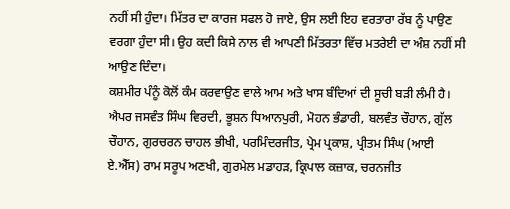ਨਹੀਂ ਸੀ ਹੁੰਦਾ। ਮਿੱਤਰ ਦਾ ਕਾਰਜ ਸਫਲ ਹੋ ਜਾਏ, ਉਸ ਲਈ ਇਹ ਵਰਤਾਰਾ ਰੱਬ ਨੂੰ ਪਾਉਣ ਵਰਗਾ ਹੁੰਦਾ ਸੀ। ਉਹ ਕਦੀ ਕਿਸੇ ਨਾਲ ਵੀ ਆਪਣੀ ਮਿੱਤਰਤਾ ਵਿੱਚ ਮਤਰੇਈ ਦਾ ਅੰਸ਼ ਨਹੀਂ ਸੀ ਆਉਣ ਦਿੰਦਾ।
ਕਸ਼ਮੀਰ ਪੰਨੂੰ ਕੋਲੋਂ ਕੰਮ ਕਰਵਾਉਣ ਵਾਲੇ ਆਮ ਅਤੇ ਖਾਸ ਬੰਦਿਆਂ ਦੀ ਸੂਚੀ ਬੜੀ ਲੰਮੀ ਹੈ। ਐਪਰ ਜਸਵੰਤ ਸਿੰਘ ਵਿਰਦੀ, ਭੂਸ਼ਨ ਧਿਆਨਪੁਰੀ, ਮੋਹਨ ਭੰਡਾਰੀ, ਬਲਵੰਤ ਚੌਹਾਨ, ਗੁੱਲ ਚੌਹਾਨ, ਗੁਰਚਰਨ ਚਾਹਲ ਭੀਖੀ, ਪਰਮਿੰਦਰਜੀਤ, ਪ੍ਰੇਮ ਪ੍ਰਕਾਸ਼, ਪ੍ਰੀਤਮ ਸਿੰਘ (ਆਈ ਏ.ਐੱਸ) ਰਾਮ ਸਰੂਪ ਅਣਖੀ, ਗੁਰਮੇਲ ਮਡਾਹੜ, ਕ੍ਰਿਪਾਲ ਕਜ਼ਾਕ, ਚਰਨਜੀਤ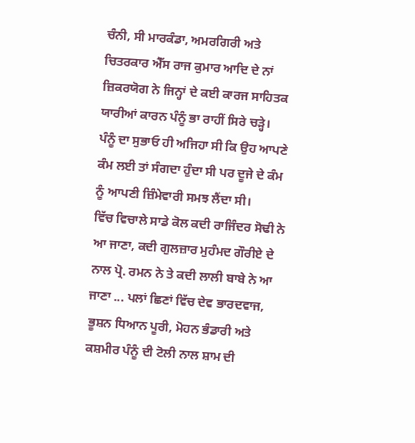ਚੰਨੀ, ਸੀ ਮਾਰਕੰਡਾ, ਅਮਰਗਿਰੀ ਅਤੇ ਚਿਤਰਕਾਰ ਐੱਸ ਰਾਜ ਕੁਮਾਰ ਆਦਿ ਦੇ ਨਾਂ ਜ਼ਿਕਰਯੋਗ ਨੇ ਜਿਨ੍ਹਾਂ ਦੇ ਕਈ ਕਾਰਜ ਸਾਹਿਤਕ ਯਾਰੀਆਂ ਕਾਰਨ ਪੰਨੂੰ ਭਾ ਰਾਹੀਂ ਸਿਰੇ ਚੜ੍ਹੇ।
ਪੰਨੂੰ ਦਾ ਸੁਭਾਓ ਹੀ ਅਜਿਹਾ ਸੀ ਕਿ ਉਹ ਆਪਣੇ ਕੰਮ ਲਈ ਤਾਂ ਸੰਗਦਾ ਹੁੰਦਾ ਸੀ ਪਰ ਦੂਜੇ ਦੇ ਕੰਮ ਨੂੰ ਆਪਣੀ ਜ਼ਿੰਮੇਵਾਰੀ ਸਮਝ ਲੈਂਦਾ ਸੀ।
ਵਿੱਚ ਵਿਚਾਲੇ ਸਾਡੇ ਕੋਲ ਕਦੀ ਰਾਜਿੰਦਰ ਸੋਢੀ ਨੇ ਆ ਜਾਣਾ, ਕਦੀ ਗੁਲਜ਼ਾਰ ਮੁਹੰਮਦ ਗੌਰੀਏ ਦੇ ਨਾਲ ਪ੍ਰੋ. ਰਮਨ ਨੇ ਤੇ ਕਦੀ ਲਾਲੀ ਬਾਬੇ ਨੇ ਆ ਜਾਣਾ ... ਪਲਾਂ ਛਿਣਾਂ ਵਿੱਚ ਦੇਵ ਭਾਰਦਵਾਜ, ਭੂਸ਼ਨ ਧਿਆਨ ਪੂਰੀ, ਮੋਹਨ ਭੰਡਾਰੀ ਅਤੇ ਕਸ਼ਮੀਰ ਪੰਨੂੰ ਦੀ ਟੋਲੀ ਨਾਲ ਸ਼ਾਮ ਦੀ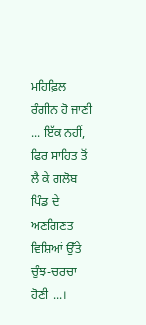ਮਹਿਫ਼ਿਲ ਰੰਗੀਨ ਹੋ ਜਾਣੀ ... ਇੱਕ ਨਹੀਂ, ਫਿਰ ਸਾਹਿਤ ਤੋਂ ਲੈ ਕੇ ਗਲੋਬ ਪਿੰਡ ਦੇ ਅਣਗਿਣਤ ਵਿਸ਼ਿਆਂ ਉੱਤੇ ਚੁੰਝ-ਚਰਚਾ ਹੋਣੀ ...।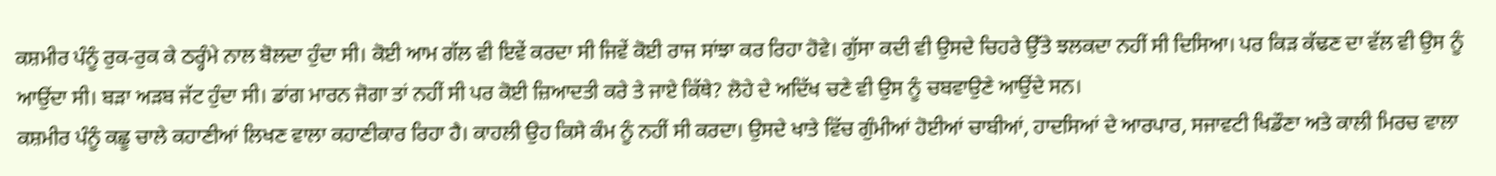ਕਸ਼ਮੀਰ ਪੰਨੂੰ ਰੁਕ-ਰੁਕ ਕੇ ਠਰ੍ਹੰਮੇ ਨਾਲ ਬੋਲਦਾ ਹੁੰਦਾ ਸੀ। ਕੋਈ ਆਮ ਗੱਲ ਵੀ ਇਵੇਂ ਕਰਦਾ ਸੀ ਜਿਵੇਂ ਕੋਈ ਰਾਜ ਸਾਂਝਾ ਕਰ ਰਿਹਾ ਹੋਵੇ। ਗੁੱਸਾ ਕਦੀ ਵੀ ਉਸਦੇ ਚਿਹਰੇ ਉੱਤੇ ਝਲਕਦਾ ਨਹੀਂ ਸੀ ਦਿਸਿਆ। ਪਰ ਕਿੜ ਕੱਢਣ ਦਾ ਵੱਲ ਵੀ ਉਸ ਨੂੰ ਆਉਂਦਾ ਸੀ। ਬੜਾ ਅੜਬ ਜੱਟ ਹੁੰਦਾ ਸੀ। ਡਾਂਗ ਮਾਰਨ ਜੋਗਾ ਤਾਂ ਨਹੀਂ ਸੀ ਪਰ ਕੋਈ ਜ਼ਿਆਦਤੀ ਕਰੇ ਤੇ ਜਾਏ ਕਿੱਥੇ? ਲੋਹੇ ਦੇ ਅਦਿੱਖ ਚਣੇ ਵੀ ਉਸ ਨੂੰ ਚਬਵਾਉਣੇ ਆਉਂਦੇ ਸਨ।
ਕਸ਼ਮੀਰ ਪੰਨੂੰ ਕਛੂ ਚਾਲੇ ਕਹਾਣੀਆਂ ਲਿਖਣ ਵਾਲਾ ਕਹਾਣੀਕਾਰ ਰਿਹਾ ਹੈ। ਕਾਹਲੀ ਉਹ ਕਿਸੇ ਕੰਮ ਨੂੰ ਨਹੀਂ ਸੀ ਕਰਦਾ। ਉਸਦੇ ਖਾਤੇ ਵਿੱਚ ਗੁੰਮੀਆਂ ਹੋਈਆਂ ਚਾਬੀਆਂ, ਹਾਦਸਿਆਂ ਦੇ ਆਰਪਾਰ, ਸਜਾਵਟੀ ਖਿਡੌਣਾ ਅਤੇ ਕਾਲੀ ਮਿਰਚ ਵਾਲਾ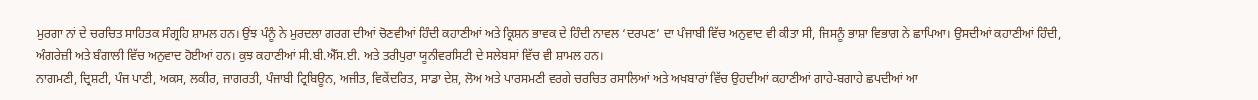ਮੁਰਗਾ ਨਾਂ ਦੇ ਚਰਚਿਤ ਸਾਹਿਤਕ ਸੰਗ੍ਰਹਿ ਸ਼ਾਮਲ ਹਨ। ਉਂਝ ਪੰਨੂੰ ਨੇ ਮੁਰਦਲਾ ਗਰਗ ਦੀਆਂ ਚੋਣਵੀਆਂ ਹਿੰਦੀ ਕਹਾਣੀਆਂ ਅਤੇ ਕ੍ਰਿਸ਼ਨ ਭਾਵਕ ਦੇ ਹਿੰਦੀ ਨਾਵਲ ‘ਦਰਪਣ’ ਦਾ ਪੰਜਾਬੀ ਵਿੱਚ ਅਨੁਵਾਦ ਵੀ ਕੀਤਾ ਸੀ, ਜਿਸਨੂੰ ਭਾਸ਼ਾ ਵਿਭਾਗ ਨੇ ਛਾਪਿਆ। ਉਸਦੀਆਂ ਕਹਾਣੀਆਂ ਹਿੰਦੀ, ਅੰਗਰੇਜ਼ੀ ਅਤੇ ਬੰਗਾਲੀ ਵਿੱਚ ਅਨੁਵਾਦ ਹੋਈਆਂ ਹਨ। ਕੁਝ ਕਹਾਣੀਆਂ ਸੀ.ਬੀ.ਐੱਸ.ਈ. ਅਤੇ ਤਰੀਪੁਰਾ ਯੂਨੀਵਰਸਿਟੀ ਦੇ ਸਲੇਬਸਾਂ ਵਿੱਚ ਵੀ ਸ਼ਾਮਲ ਹਨ।
ਨਾਗਮਣੀ, ਦ੍ਰਿਸ਼ਟੀ, ਪੰਜ ਪਾਣੀ, ਅਕਸ, ਲਕੀਰ, ਜਾਗਰਤੀ, ਪੰਜਾਬੀ ਟ੍ਰਿਬਿਊਨ, ਅਜੀਤ, ਵਿਕੇਂਦਰਿਤ, ਸਾਡਾ ਦੇਸ਼, ਲੋਅ ਅਤੇ ਪਾਰਸਮਣੀ ਵਰਗੇ ਚਰਚਿਤ ਰਸਾਲਿਆਂ ਅਤੇ ਅਖਬਾਰਾਂ ਵਿੱਚ ਉਹਦੀਆਂ ਕਹਾਣੀਆਂ ਗਾਹੇ-ਬਗਾਹੇ ਛਪਦੀਆਂ ਆ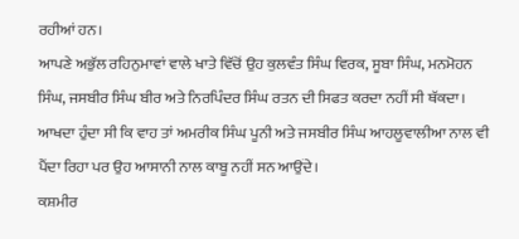ਰਹੀਆਂ ਹਨ।
ਆਪਣੇ ਅਭੁੱਲ ਰਹਿਨੁਮਾਵਾਂ ਵਾਲੇ ਖਾਤੇ ਵਿੱਚੋਂ ਉਹ ਕੁਲਵੰਤ ਸਿੰਘ ਵਿਰਕ, ਸੂਬਾ ਸਿੰਘ, ਮਨਮੋਹਨ ਸਿੰਘ, ਜਸਬੀਰ ਸਿੰਘ ਬੀਰ ਅਤੇ ਨਿਰਪਿੰਦਰ ਸਿੰਘ ਰਤਨ ਦੀ ਸਿਫਤ ਕਰਦਾ ਨਹੀਂ ਸੀ ਥੱਕਦਾ। ਆਖਦਾ ਹੁੰਦਾ ਸੀ ਕਿ ਵਾਹ ਤਾਂ ਅਮਰੀਕ ਸਿੰਘ ਪੂਨੀ ਅਤੇ ਜਸਬੀਰ ਸਿੰਘ ਆਹਲੂਵਾਲੀਆ ਨਾਲ ਵੀ ਪੈਂਦਾ ਰਿਹਾ ਪਰ ਉਹ ਆਸਾਨੀ ਨਾਲ ਕਾਬੂ ਨਹੀਂ ਸਨ ਆਉਂਦੇ।
ਕਸ਼ਮੀਰ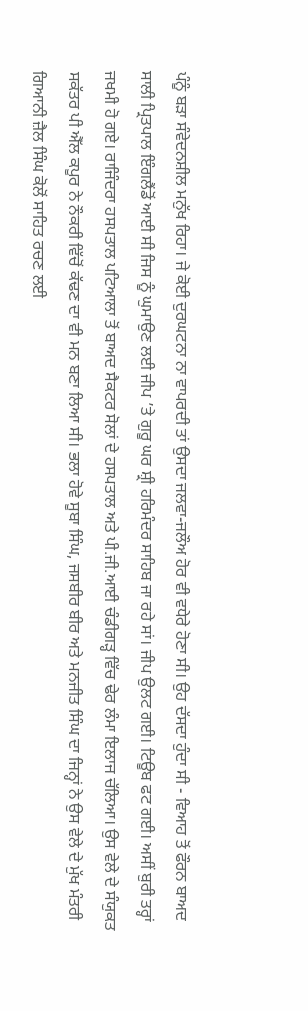ਪੰਨੂੰ ਬੜਾ ਸੰਵੇਦਨਸ਼ੀਲ ਮਨੁੱਖ ਰਿਹਾ। ਜੇ ਕੋਈ ਦੁਰਘਟਨਾ ਨਾ ਵਾਪਰਦੀ ਤਾਂ ਉਸਦਾ ਜਲਵਾ-ਜਲੌਅ ਹੋਰ ਵੀ ਵਧੇਰੇ ਹੋਣਾ ਸੀ। ਉਹ ਦੱਸਦਾ ਹੁੰਦਾ ਸੀ - ਵਿਆਹ ਤੋਂ ਫੌਰਨ ਬਾਅਦ ਸਾਲੀ ਪ੍ਰਿਤਪਾਲ ਇੰਗਲੈਂਡੋਂ ਆਈ ਸੀ ਜਿਸ ਨੂੰ ਘੁਮਾਉਣ ਲਈ ਜੀਪ ’ਤੇ ਗੁਰੂ ਘਰ ਸ਼੍ਰੀ ਹਰਿਮੰਦਰ ਸਾਹਿਬ ਜਾ ਰਹੇ ਸਾਂ। ਜੀਪ ਉਲਟ ਗਈ। ਟਿਊਬ ਫਟ ਗਈ। ਅਸੀਂ ਬੁਰੀ ਤਰ੍ਹਾਂ ਜਖਮੀ ਹੋ ਗਏ। ਰਾਜਿੰਦਰਾ ਹਸਪਤਾਲ ਪਟਿਆਲਾ ਤੋਂ ਬਾਅਦ ਸੈਕਟਰ ਸੋਲਾਂ ਦੇ ਹਸਪਤਾਲ ਅਤੇ ਪੀ.ਜੀ.ਆਈ ਚੰਡੀਗੜ੍ਹ ਵਿੱਚ ਢੇਰ ਲੰਮਾ ਇਲਾਜ ਚੱਲਿਆ। ਉਸ ਵੇਲੇ ਦੇ ਸੰਯੁਕਤ ਸਕੱਤਰ ਪੀ ਐੱਲ ਕਪੂਰ ਨੇ ਨੌਕਰੀ ਵਿੱਚੋਂ ਕੱਢਣ ਦਾ ਵੀ ਮਨ ਬਣਾ ਲਿਆ ਸੀ। ਭਲਾ ਹੋਵੇ ਸੂਬਾ ਸਿੰਘ, ਜਸਬੀਰ ਬੀਰ ਅਤੇ ਮਨਜੀਤ ਸਿੰਘ ਦਾ ਜਿਨ੍ਹਾਂ ਨੇ ਉਸ ਵੇਲੇ ਦੇ ਮੁੱਖ ਮੰਤਰੀ ਗਿਆਨੀ ਜ਼ੈਲ ਸਿੰਘ ਕੋਲੋਂ ਸਾਹਿਤ ਰਚਣ ਲਈ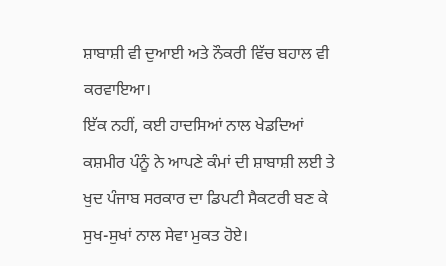ਸ਼ਾਬਾਸ਼ੀ ਵੀ ਦੁਆਈ ਅਤੇ ਨੌਕਰੀ ਵਿੱਚ ਬਹਾਲ ਵੀ ਕਰਵਾਇਆ।
ਇੱਕ ਨਹੀਂ, ਕਈ ਹਾਦਸਿਆਂ ਨਾਲ ਖੇਡਦਿਆਂ ਕਸ਼ਮੀਰ ਪੰਨੂੰ ਨੇ ਆਪਣੇ ਕੰਮਾਂ ਦੀ ਸ਼ਾਬਾਸ਼ੀ ਲਈ ਤੇ ਖੁਦ ਪੰਜਾਬ ਸਰਕਾਰ ਦਾ ਡਿਪਟੀ ਸੈਕਟਰੀ ਬਣ ਕੇ ਸੁਖ-ਸੁਖਾਂ ਨਾਲ ਸੇਵਾ ਮੁਕਤ ਹੋਏ।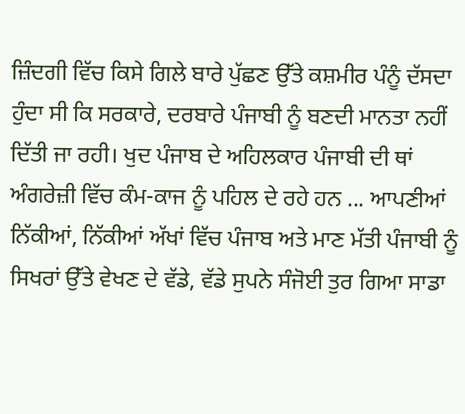ਜ਼ਿੰਦਗੀ ਵਿੱਚ ਕਿਸੇ ਗਿਲੇ ਬਾਰੇ ਪੁੱਛਣ ਉੱਤੇ ਕਸ਼ਮੀਰ ਪੰਨੂੰ ਦੱਸਦਾ ਹੁੰਦਾ ਸੀ ਕਿ ਸਰਕਾਰੇ, ਦਰਬਾਰੇ ਪੰਜਾਬੀ ਨੂੰ ਬਣਦੀ ਮਾਨਤਾ ਨਹੀਂ ਦਿੱਤੀ ਜਾ ਰਹੀ। ਖੁਦ ਪੰਜਾਬ ਦੇ ਅਹਿਲਕਾਰ ਪੰਜਾਬੀ ਦੀ ਥਾਂ ਅੰਗਰੇਜ਼ੀ ਵਿੱਚ ਕੰਮ-ਕਾਜ ਨੂੰ ਪਹਿਲ ਦੇ ਰਹੇ ਹਨ ... ਆਪਣੀਆਂ ਨਿੱਕੀਆਂ, ਨਿੱਕੀਆਂ ਅੱਖਾਂ ਵਿੱਚ ਪੰਜਾਬ ਅਤੇ ਮਾਣ ਮੱਤੀ ਪੰਜਾਬੀ ਨੂੰ ਸਿਖਰਾਂ ਉੱਤੇ ਵੇਖਣ ਦੇ ਵੱਡੇ, ਵੱਡੇ ਸੁਪਨੇ ਸੰਜੋਈ ਤੁਰ ਗਿਆ ਸਾਡਾ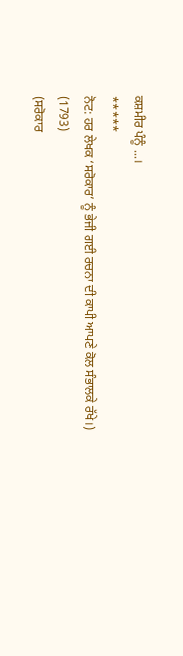ਕਸ਼ਮੀਰ ਪੰਨੂੰ ...।
*****
ਨੋਟ: ਹਰ ਲੇਖਕ ‘ਸਰੋਕਾਰ’ ਨੂੰ ਭੇਜੀ ਗਈ ਰਚਨਾ ਦੀ ਕਾਪੀ ਆਪਣੇ ਕੋਲ ਸੰਭਾਲਕੇ ਰੱਖੇ।)
(1793)
(ਸਰੋਕਾਰ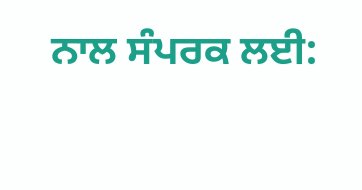ਨਾਲ ਸੰਪਰਕ ਲਈ: